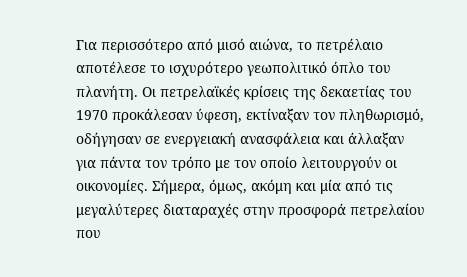Για περισσότερο από μισό αιώνα, το πετρέλαιο αποτέλεσε το ισχυρότερο γεωπολιτικό όπλο του πλανήτη. Οι πετρελαϊκές κρίσεις της δεκαετίας του 1970 προκάλεσαν ύφεση, εκτίναξαν τον πληθωρισμό, οδήγησαν σε ενεργειακή ανασφάλεια και άλλαξαν για πάντα τον τρόπο με τον οποίο λειτουργούν οι οικονομίες. Σήμερα, όμως, ακόμη και μία από τις μεγαλύτερες διαταραχές στην προσφορά πετρελαίου που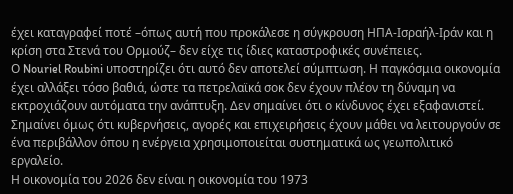έχει καταγραφεί ποτέ –όπως αυτή που προκάλεσε η σύγκρουση ΗΠΑ-Ισραήλ-Ιράν και η κρίση στα Στενά του Ορμούζ– δεν είχε τις ίδιες καταστροφικές συνέπειες.
Ο Nouriel Roubini υποστηρίζει ότι αυτό δεν αποτελεί σύμπτωση. Η παγκόσμια οικονομία έχει αλλάξει τόσο βαθιά, ώστε τα πετρελαϊκά σοκ δεν έχουν πλέον τη δύναμη να εκτροχιάζουν αυτόματα την ανάπτυξη. Δεν σημαίνει ότι ο κίνδυνος έχει εξαφανιστεί. Σημαίνει όμως ότι κυβερνήσεις, αγορές και επιχειρήσεις έχουν μάθει να λειτουργούν σε ένα περιβάλλον όπου η ενέργεια χρησιμοποιείται συστηματικά ως γεωπολιτικό εργαλείο.
Η οικονομία του 2026 δεν είναι η οικονομία του 1973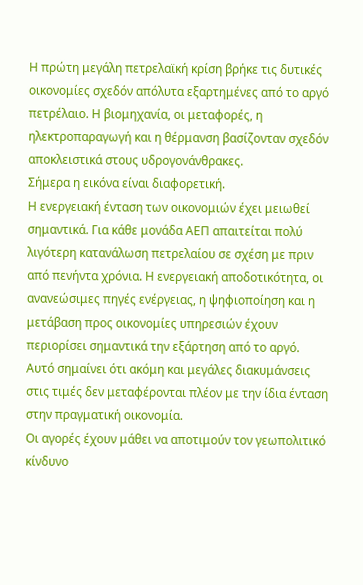Η πρώτη μεγάλη πετρελαϊκή κρίση βρήκε τις δυτικές οικονομίες σχεδόν απόλυτα εξαρτημένες από το αργό πετρέλαιο. Η βιομηχανία, οι μεταφορές, η ηλεκτροπαραγωγή και η θέρμανση βασίζονταν σχεδόν αποκλειστικά στους υδρογονάνθρακες.
Σήμερα η εικόνα είναι διαφορετική.
Η ενεργειακή ένταση των οικονομιών έχει μειωθεί σημαντικά. Για κάθε μονάδα ΑΕΠ απαιτείται πολύ λιγότερη κατανάλωση πετρελαίου σε σχέση με πριν από πενήντα χρόνια. Η ενεργειακή αποδοτικότητα, οι ανανεώσιμες πηγές ενέργειας, η ψηφιοποίηση και η μετάβαση προς οικονομίες υπηρεσιών έχουν περιορίσει σημαντικά την εξάρτηση από το αργό.
Αυτό σημαίνει ότι ακόμη και μεγάλες διακυμάνσεις στις τιμές δεν μεταφέρονται πλέον με την ίδια ένταση στην πραγματική οικονομία.
Οι αγορές έχουν μάθει να αποτιμούν τον γεωπολιτικό κίνδυνο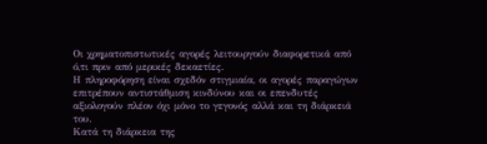Οι χρηματοπιστωτικές αγορές λειτουργούν διαφορετικά από ό,τι πριν από μερικές δεκαετίες.
Η πληροφόρηση είναι σχεδόν στιγμιαία, οι αγορές παραγώγων επιτρέπουν αντιστάθμιση κινδύνου και οι επενδυτές αξιολογούν πλέον όχι μόνο το γεγονός αλλά και τη διάρκειά του.
Κατά τη διάρκεια της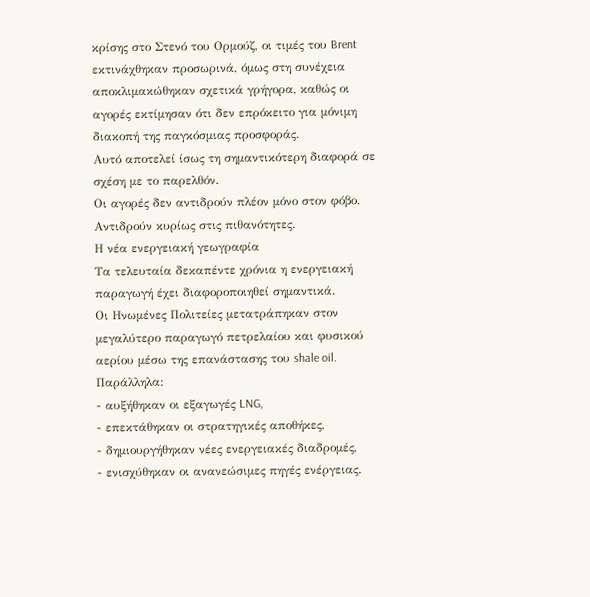κρίσης στο Στενό του Ορμούζ, οι τιμές του Brent εκτινάχθηκαν προσωρινά, όμως στη συνέχεια αποκλιμακώθηκαν σχετικά γρήγορα, καθώς οι αγορές εκτίμησαν ότι δεν επρόκειτο για μόνιμη διακοπή της παγκόσμιας προσφοράς.
Αυτό αποτελεί ίσως τη σημαντικότερη διαφορά σε σχέση με το παρελθόν.
Οι αγορές δεν αντιδρούν πλέον μόνο στον φόβο. Αντιδρούν κυρίως στις πιθανότητες.
Η νέα ενεργειακή γεωγραφία
Τα τελευταία δεκαπέντε χρόνια η ενεργειακή παραγωγή έχει διαφοροποιηθεί σημαντικά.
Οι Ηνωμένες Πολιτείες μετατράπηκαν στον μεγαλύτερο παραγωγό πετρελαίου και φυσικού αερίου μέσω της επανάστασης του shale oil.
Παράλληλα:
- αυξήθηκαν οι εξαγωγές LNG,
- επεκτάθηκαν οι στρατηγικές αποθήκες,
- δημιουργήθηκαν νέες ενεργειακές διαδρομές,
- ενισχύθηκαν οι ανανεώσιμες πηγές ενέργειας.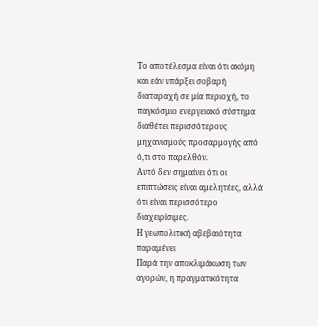Το αποτέλεσμα είναι ότι ακόμη και εάν υπάρξει σοβαρή διαταραχή σε μία περιοχή, το παγκόσμιο ενεργειακό σύστημα διαθέτει περισσότερους μηχανισμούς προσαρμογής από ό,τι στο παρελθόν.
Αυτό δεν σημαίνει ότι οι επιπτώσεις είναι αμελητέες, αλλά ότι είναι περισσότερο διαχειρίσιμες.
Η γεωπολιτική αβεβαιότητα παραμένει
Παρά την αποκλιμάκωση των αγορών, η πραγματικότητα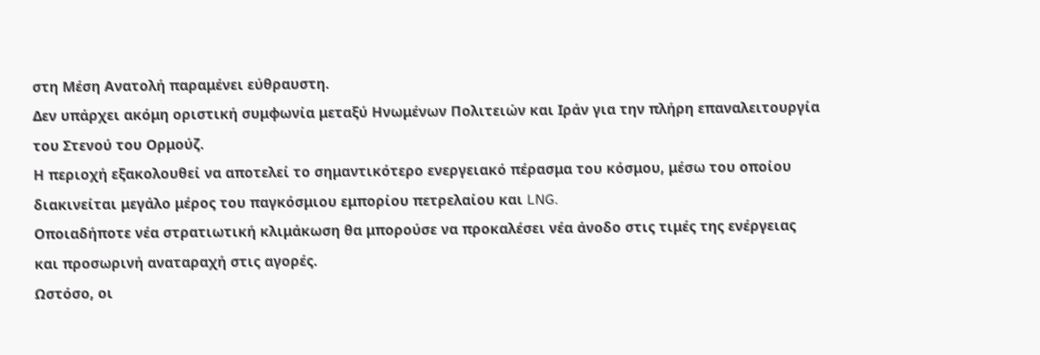στη Μέση Ανατολή παραμένει εύθραυστη.
Δεν υπάρχει ακόμη οριστική συμφωνία μεταξύ Ηνωμένων Πολιτειών και Ιράν για την πλήρη επαναλειτουργία του Στενού του Ορμούζ.
Η περιοχή εξακολουθεί να αποτελεί το σημαντικότερο ενεργειακό πέρασμα του κόσμου, μέσω του οποίου διακινείται μεγάλο μέρος του παγκόσμιου εμπορίου πετρελαίου και LNG.
Οποιαδήποτε νέα στρατιωτική κλιμάκωση θα μπορούσε να προκαλέσει νέα άνοδο στις τιμές της ενέργειας και προσωρινή αναταραχή στις αγορές.
Ωστόσο, οι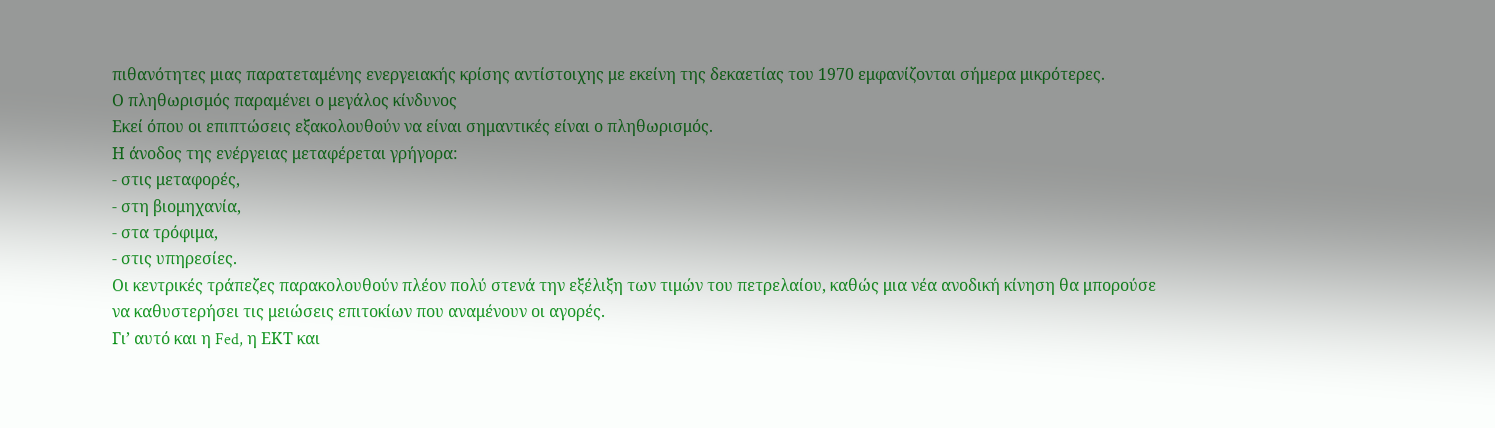πιθανότητες μιας παρατεταμένης ενεργειακής κρίσης αντίστοιχης με εκείνη της δεκαετίας του 1970 εμφανίζονται σήμερα μικρότερες.
Ο πληθωρισμός παραμένει ο μεγάλος κίνδυνος
Εκεί όπου οι επιπτώσεις εξακολουθούν να είναι σημαντικές είναι ο πληθωρισμός.
Η άνοδος της ενέργειας μεταφέρεται γρήγορα:
- στις μεταφορές,
- στη βιομηχανία,
- στα τρόφιμα,
- στις υπηρεσίες.
Οι κεντρικές τράπεζες παρακολουθούν πλέον πολύ στενά την εξέλιξη των τιμών του πετρελαίου, καθώς μια νέα ανοδική κίνηση θα μπορούσε να καθυστερήσει τις μειώσεις επιτοκίων που αναμένουν οι αγορές.
Γι’ αυτό και η Fed, η ΕΚΤ και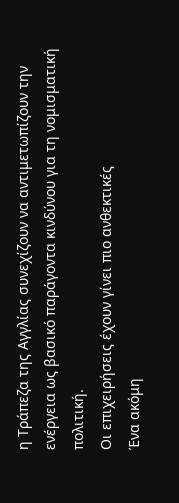η Τράπεζα της Αγγλίας συνεχίζουν να αντιμετωπίζουν την ενέργεια ως βασικό παράγοντα κινδύνου για τη νομισματική πολιτική.
Οι επιχειρήσεις έχουν γίνει πιο ανθεκτικές
Ένα ακόμη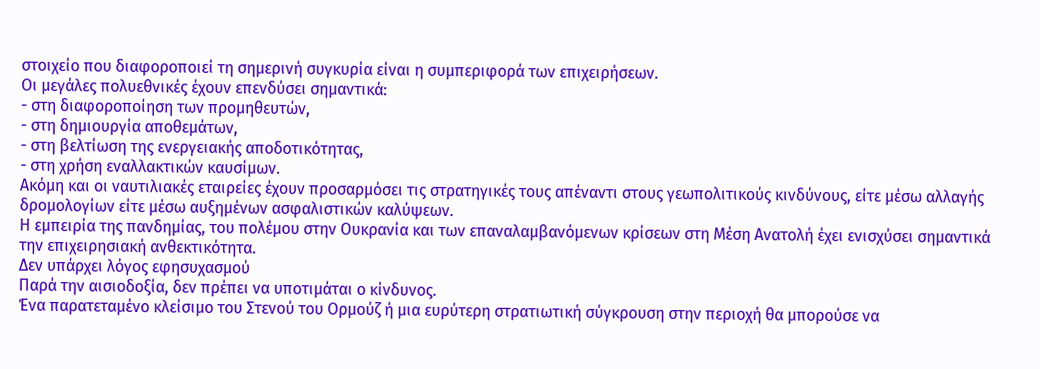στοιχείο που διαφοροποιεί τη σημερινή συγκυρία είναι η συμπεριφορά των επιχειρήσεων.
Οι μεγάλες πολυεθνικές έχουν επενδύσει σημαντικά:
- στη διαφοροποίηση των προμηθευτών,
- στη δημιουργία αποθεμάτων,
- στη βελτίωση της ενεργειακής αποδοτικότητας,
- στη χρήση εναλλακτικών καυσίμων.
Ακόμη και οι ναυτιλιακές εταιρείες έχουν προσαρμόσει τις στρατηγικές τους απέναντι στους γεωπολιτικούς κινδύνους, είτε μέσω αλλαγής δρομολογίων είτε μέσω αυξημένων ασφαλιστικών καλύψεων.
Η εμπειρία της πανδημίας, του πολέμου στην Ουκρανία και των επαναλαμβανόμενων κρίσεων στη Μέση Ανατολή έχει ενισχύσει σημαντικά την επιχειρησιακή ανθεκτικότητα.
Δεν υπάρχει λόγος εφησυχασμού
Παρά την αισιοδοξία, δεν πρέπει να υποτιμάται ο κίνδυνος.
Ένα παρατεταμένο κλείσιμο του Στενού του Ορμούζ ή μια ευρύτερη στρατιωτική σύγκρουση στην περιοχή θα μπορούσε να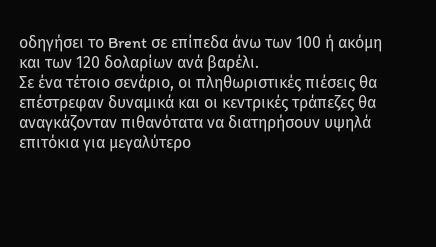οδηγήσει το Brent σε επίπεδα άνω των 100 ή ακόμη και των 120 δολαρίων ανά βαρέλι.
Σε ένα τέτοιο σενάριο, οι πληθωριστικές πιέσεις θα επέστρεφαν δυναμικά και οι κεντρικές τράπεζες θα αναγκάζονταν πιθανότατα να διατηρήσουν υψηλά επιτόκια για μεγαλύτερο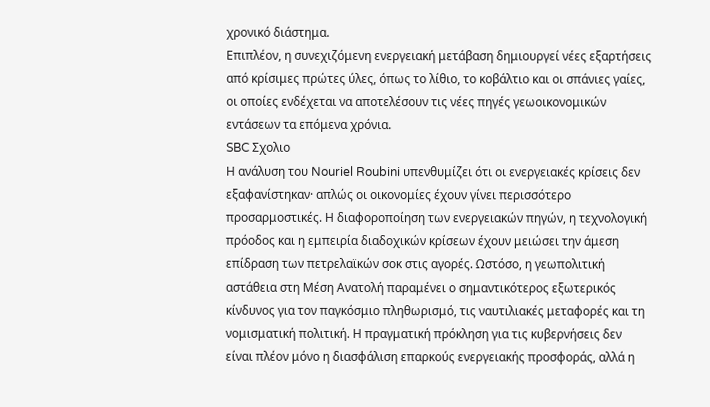χρονικό διάστημα.
Επιπλέον, η συνεχιζόμενη ενεργειακή μετάβαση δημιουργεί νέες εξαρτήσεις από κρίσιμες πρώτες ύλες, όπως το λίθιο, το κοβάλτιο και οι σπάνιες γαίες, οι οποίες ενδέχεται να αποτελέσουν τις νέες πηγές γεωοικονομικών εντάσεων τα επόμενα χρόνια.
SBC Σχολιο
Η ανάλυση του Nouriel Roubini υπενθυμίζει ότι οι ενεργειακές κρίσεις δεν εξαφανίστηκαν· απλώς οι οικονομίες έχουν γίνει περισσότερο προσαρμοστικές. Η διαφοροποίηση των ενεργειακών πηγών, η τεχνολογική πρόοδος και η εμπειρία διαδοχικών κρίσεων έχουν μειώσει την άμεση επίδραση των πετρελαϊκών σοκ στις αγορές. Ωστόσο, η γεωπολιτική αστάθεια στη Μέση Ανατολή παραμένει ο σημαντικότερος εξωτερικός κίνδυνος για τον παγκόσμιο πληθωρισμό, τις ναυτιλιακές μεταφορές και τη νομισματική πολιτική. Η πραγματική πρόκληση για τις κυβερνήσεις δεν είναι πλέον μόνο η διασφάλιση επαρκούς ενεργειακής προσφοράς, αλλά η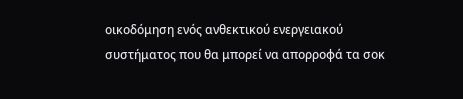οικοδόμηση ενός ανθεκτικού ενεργειακού συστήματος που θα μπορεί να απορροφά τα σοκ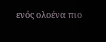ενός ολοένα πιο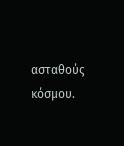ασταθούς κόσμου.